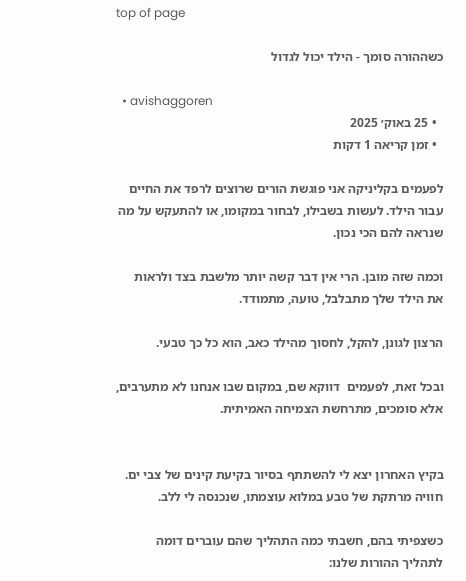top of page

כשההורה סומך - הילד יכול לגדול

  • avishaggoren
  • 25 באוק׳ 2025
  • זמן קריאה 1 דקות

לפעמים בקליניקה אני פוגשת הורים שרוצים לרפד את החיים עבור הילד. לעשות בשבילו, לבחור במקומו, או להתעקש על מה שנראה להם הכי נכון.

וכמה שזה מובן. הרי אין דבר קשה יותר מלשבת בצד ולראות את הילד שלך מתבלבל, טועה, מתמודד.

הרצון לגונן, להקל, לחסוך מהילד כאב, הוא כל כך טבעי.

ובכל זאת, לפעמים  דווקא שם, במקום שבו אנחנו לא מתערבים, אלא סומכים, מתרחשת הצמיחה האמיתית.


בקיץ האחרון יצא לי להשתתף בסיור בקיעת קינים של צבי ים. חוויה מרתקת של טבע במלוא עוצמתו, שנכנסה לי ללב.

כשצפיתי בהם, חשבתי כמה התהליך שהם עוברים דומה לתהליך ההורות שלנו: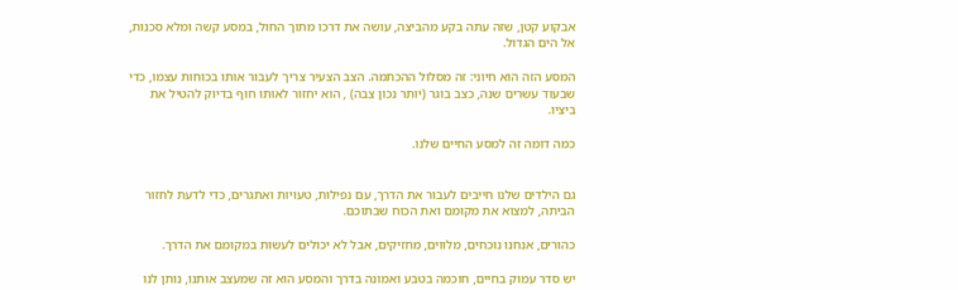אבקוע קטן, שזה עתה בקע מהביצה, עושה את דרכו מתוך החול, במסע קשה ומלא סכנות, אל הים הגדול.

המסע הזה הוא חיוני: זה מסלול ההכתמה. הצב הצעיר צריך לעבור אותו בכוחות עצמו, כדי שבעוד עשרים שנה, כצב בוגר (יותר נכון צבה) , הוא יחזור לאותו חוף בדיוק להטיל את ביציו.

כמה דומה זה למסע החיים שלנו.


גם הילדים שלנו חייבים לעבור את הדרך, עם נפילות, טעויות ואתגרים, כדי לדעת לחזור הביתה, למצוא את מקומם ואת הכוח שבתוכם.

כהורים, אנחנו נוכחים, מלווים, מחזיקים, אבל לא יכולים לעשות במקומם את הדרך.

יש סדר עמוק בחיים, חוכמה בטבע ואמונה בדרך והמסע הוא זה שמעצב אותנו, נותן לנו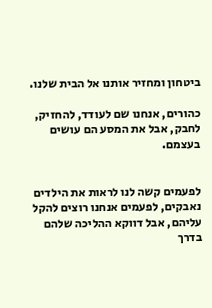ביטחון ומחזיר אותנו אל הבית שלנו.

כהורים, אנחנו שם לעודד, להחזיק, לחבק, אבל את המסע הם עושים בעצמם.


לפעמים קשה לנו לראות את הילדים נאבקים, לפעמים אנחנו רוצים להקל עליהם, אבל דווקא ההליכה שלהם בדרך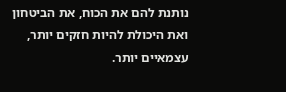נותנת להם את הכוח, את הביטחון ואת היכולת להיות חזקים יותר, עצמאיים יותר.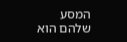המסע שלהם הוא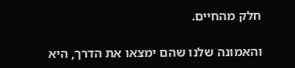חלק מהחיים.

והאמונה שלנו שהם ימצאו את הדרך, היא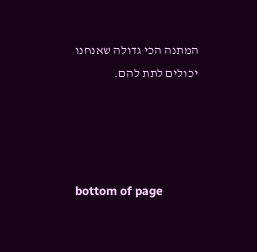המתנה הכי גדולה שאנחנו יכולים לתת להם.




bottom of page